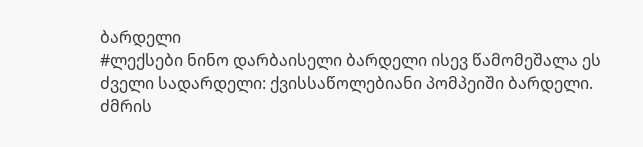ბარდელი
#ლექსები ნინო დარბაისელი ბარდელი ისევ წამომეშალა ეს ძველი სადარდელი: ქვისსაწოლებიანი პომპეიში ბარდელი. ძმრის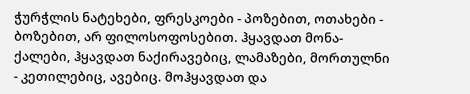ჭურჭლის ნატეხები, ფრესკოები - პოზებით, ოთახები - ბოზებით, არ ფილოსოფოსებით. ჰყავდათ მონა-ქალები, ჰყავდათ ნაქირავებიც, ლამაზები, მორთულნი - კეთილებიც, ავებიც. მოჰყავდათ და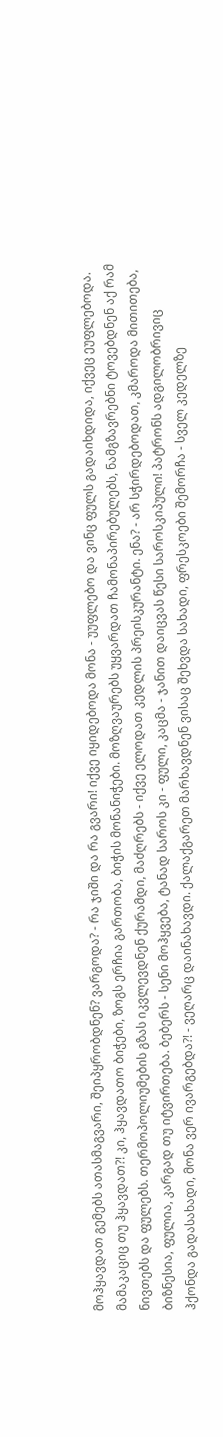მოჰყავდათ გემებს ათასმაგვარი, შეიპყრობდნენ? ვარგოდა? - რა ჯიში და რა გვარი! იქვე იყიდებოდა მონა - უუფლებო და ვინც ფულს გადაიხდიდა, იქვეც ეუფლებოდა. მამაკაციც თუ ჰყავდათ?! კი, ჰყავდათო ბიჭები, ზოგს ერჩია გართობა, ბიჭის მონანიჭები. მოზღვაურებს უყვარდათ ჩამონაპირებულებს, ნამგზავრებნი ტოვებდნენ აქ რამ ნივთებს და ფულებს. თერმოპოლიუმების გზას იკვლევდნენ ქურამდი, მაძღრებს - იქვე ელოდათ კედლის პრეისკურანტი. ენა? - არ სჭირდებოდათ, კმაროდა მითითება, ბიზნესია, ფულია, კარგად თუ იტვირთება. ბებერს - სენი მოჰყვება, ტანად საროს კი - ფული, კაცმა - ჯანით დაიცვას წესი საროსკიპული! პატრონს ადგილობრივიც ჰქონდა გადასახადი, მონა ვერ ივარგებდა?! - ვეღარც დაინახავდი. ქალაქგარეთ მარხავდნენ ვისაც შეხვდა სახადი, ფრესკოები შემორჩა - სველ კედელზე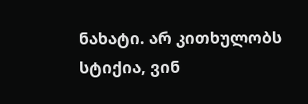ნახატი. არ კითხულობს სტიქია, ვინ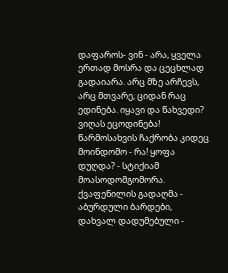დაფაროს- ვინ - არა, ყველა ერთად მოსრა და ცეცხლად გადაიარა. არც მზე არჩევს, არც მთვარე, ციდან რაც ედინება. იყავი და წახვედი? ვიღას ეცოდინება! წარმოსახვის ჩაქრობა კიდეც მოინდომო - რა! ყოფა დუღდა? - სტიქიამ მოასოდომგომორა. ქვაფენილის გადაღმა - აბურდული ბარდები, დახვალ დადუმებული -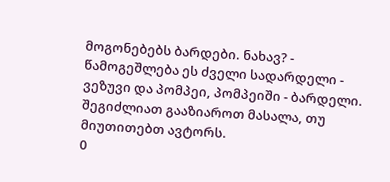მოგონებებს ბარდები. ნახავ? - წამოგეშლება ეს ძველი სადარდელი - ვეზუვი და პომპეი, პომპეიში - ბარდელი.
შეგიძლიათ გააზიაროთ მასალა, თუ მიუთითებთ ავტორს.
0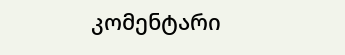კომენტარი